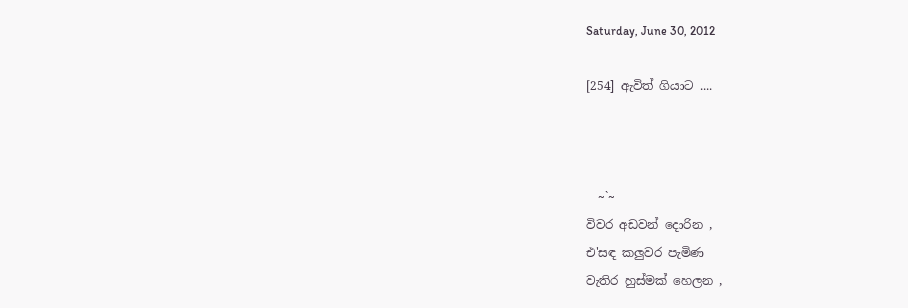Saturday, June 30, 2012

[254] ඇවිත් ගියාට ....



  ~`~
විවර අඩවන් දොරින ,
එ'සඳ කලුවර පැමිණ
වැතිර හුස්මක් හෙලන ,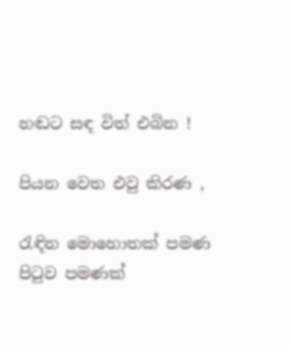හඬට සඳ විත් එබින !

පියන වෙත එවු කිරණ ,

රැඳින මොහොතක් පමණ
පි‍ටුව පමණක්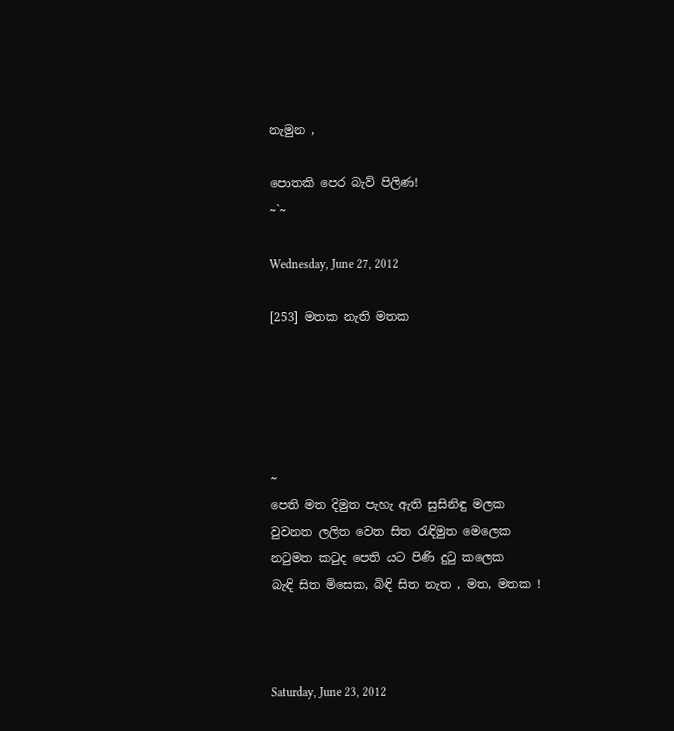නැමුන ,

පොතකි පෙර බැව් පිලිණ!
~`~

Wednesday, June 27, 2012

[253] මතක නැති මතක





~
පෙති මත දිමුත පැහැ ඇති සුසිනිඳු මලක
වුවනත ලලිත වෙත සිත රැඳිමුත මෙලෙක
නටුමත කටුද පෙති යට පිණි දුටු කලෙක
බැඳි සිත මිසෙක, බිඳි සිත නැත , මත, මතක !



Saturday, June 23, 2012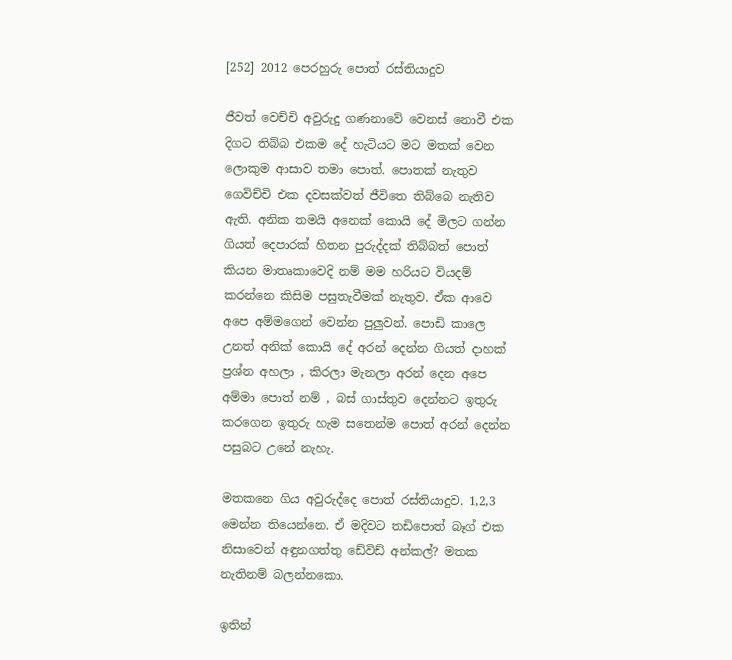[252] 2012 පෙරහුරු පොත් රස්තියාදුව

ජීවත් වෙච්චි අවුරුදු ගණනාවේ වෙනස් නොවී එක දිගට තිබ්බ එකම දේ හැටියට මට මතක් වෙන ලොකුම ආසාව තමා පොත්. පොතක් නැතුව ගෙවිච්චි එක දවසක්වත් ජීවිතෙ තිබ්බෙ නැතිව ඇති. අනික තමයි අනෙක් කොයි දේ මිලට ගන්න ගියත් දෙපාරක් හිතන පුරුද්දක් තිබ්බත් පොත් කියන මාතෘකාවෙදි නම් මම හරියට වියදම් කරන්නෙ කිසිම පසුතැවීමක් නැතුව. ඒක ආවෙ අපෙ අම්මගෙන් වෙන්න පුලුවන්. පොඩි කාලෙ උනත් අනික් කොයි දේ අරන් දෙන්න ගියත් දාහක් ප්‍රශ්න අහලා , කිරලා මැනලා අරන් දෙන අපෙ අම්මා පොත් නම් , බස් ගාස්තුව දෙන්නට ඉතුරු කරගෙන ඉතුරු හැම සතෙන්ම පොත් අරන් දෙන්න පසුබට උනේ නැහැ.

මතකනෙ ගිය අවුරුද්දෙ පොත් රස්තියාදුව. 1,2,3 මෙන්න තියෙන්නෙ. ඒ මදිවට තඩිපොත් බෑග් එක නිසාවෙන් අඳුනගත්තු ඩේවිඩ් අන්කල්? මතක නැතිනම් බලන්නකො.

ඉතින්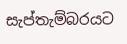සැප්තැම්බරයට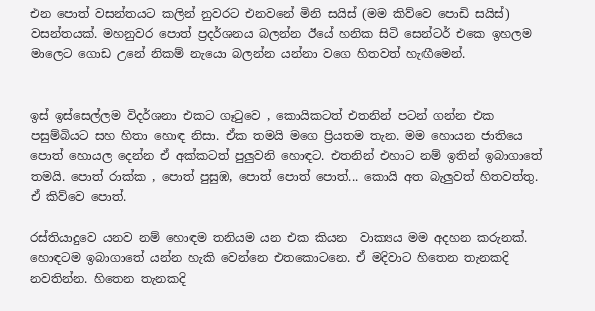එන පොත් වසන්තයට කලින් නුවරට එනවනේ මිනි සයිස් (මම කිව්වෙ පොඩි සයිස්) වසන්තයක්. මහනුවර පොත් ප්‍රදර්ශනය බලන්න ඊයේ හනික සිටි සෙන්ටර් එකෙ ඉහලම මාලෙට ගොඩ උනේ නිකම් නැයො බලන්න යන්නා වගෙ හිතවත් හැඟීමෙන්.


ඉස් ඉස්සෙල්ලම විදර්ශනා එකට ගෑ‍ටුවෙ , කොයිකටත් එතනින් පටන් ගන්න එක පසුම්බියට සහ හිතා හොඳ නිසා. ඒක තමයි මගෙ ප්‍රියතම තැන. මම හොයන ජාතියෙ පොත් හොයල දෙන්න ඒ අක්කටත් පුලුවනි හොඳට. එතනින් එහාට නම් ඉතින් ඉබාගාතේ තමයි. පොත් රාක්ක , පොත් පුසුඹ, පොත් පොත් පොත්... කොයි අත බැලුවත් හිතවත්තු. ඒ කිව්වෙ පොත්.

රස්තියාදුවෙ යනව නම් හොඳම තනියම යන එක කියන  වාක්‍යය මම අදහන කරුනක්. හොඳටම ඉබාගාතේ යන්න හැකි වෙන්නෙ එතකොටනෙ. ඒ මදිවාට හිතෙන තැනකදි නවතින්න. හිතෙන තැනකදි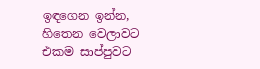ඉඳගෙන ඉන්න, හිතෙන වෙලාවට එකම සාප්පුවට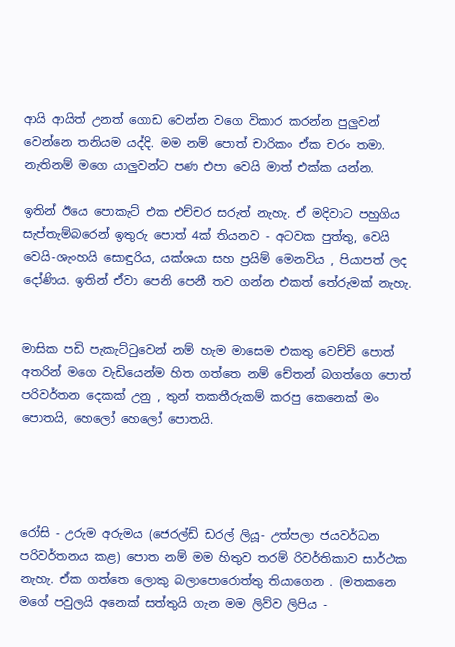ආයි ආයිත් උනත් ගොඩ වෙන්න වගෙ විකාර කරන්න පුලුවන් වෙන්නෙ තනියම යද්දි. මම නම් පොත් චාරිකං ඒක චරං තමා. නැතිනම් මගෙ යාලුවන්ට පණ එපා වෙයි මාත් එක්ක යන්න.

ඉතින් ඊයෙ පොකැට් එක එච්චර සරුත් නැහැ. ඒ මදිවාට පහුගිය සැප්තැම්බරෙන් ඉතුරු පොත් 4ක් තියනව - අටවක පුත්තු, වෙයි වෙයි-ශැංහයි සොඳුරිය, යක්ශයා සහ ප්‍රයිම් මෙනවිය , පියාපත් ලද දෝණිය. ඉතින් ඒවා පෙනි පෙනී තව ගන්න එකත් තේරුමක් නැහැ.


මාසික පඩි පැකැට්‍ටුවෙන් නම් හැම මාසෙම එකතු වෙච්චි පොත් අතරින් මගෙ වැඩියෙන්ම හිත ගත්තෙ නම් චේතන් බගත්ගෙ පොත් පරිවර්තන දෙකක් උනු , තුන් තකතීරුකම් කරපු කෙනෙක් මං පොතයි, හෙලෝ හෙලෝ පොතයි.




රෝසි - උරුම අරුමය (ජෙරල්ඩ් ඩරල් ලියූ- උත්පලා ජයවර්ධන පරිවර්තනය කළ) පොත නම් මම හිතුව තරම් රිවර්තිකාව සාර්ථක නැහැ. ඒක ගත්තෙ ලොකු බලාපොරොත්තු තියාගෙන . (මතකනෙ මගේ පවුලයි අනෙක් සත්තුයි ගැන මම ලිව්ව ලිපිය -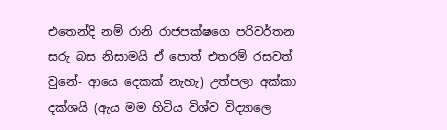එතෙන්දි නම් රානි රාජපක්ෂගෙ පරිවර්තන සරු බස නිසාමයි ඒ පොත් එතරම් රසවත් වුනේ- ආයෙ දෙකක් නැහැ) උත්පලා අක්කා දක්ශයි (ඇය මම හිටිය විශ්ව විද්‍යාලෙ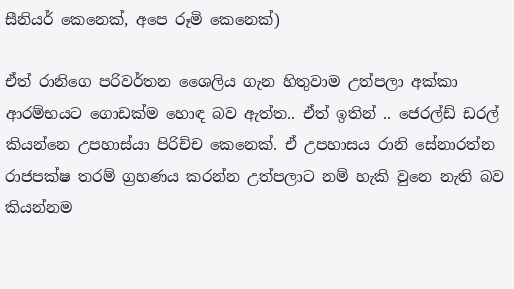සීනියර් කෙනෙක්, අපෙ රූමි කෙනෙක්)

ඒත් රානිගෙ පරිවර්තන ශෛලිය ගැන හිතුවාම උත්පලා අක්කා ආරම්භයට ගොඩක්ම හොඳ බව ඇත්ත.. ඒත් ඉතින් .. ජෙරල්ඩ් ඩරල් කියන්නෙ උපහාස්යා පිරිච්ච කෙනෙක්. ඒ උපහාසය රානි සේනාරත්න රාජපක්ෂ තරම් ග්‍රහණය කරන්න උත්පලාට නම් හැකි වුනෙ නැති බව කියන්නම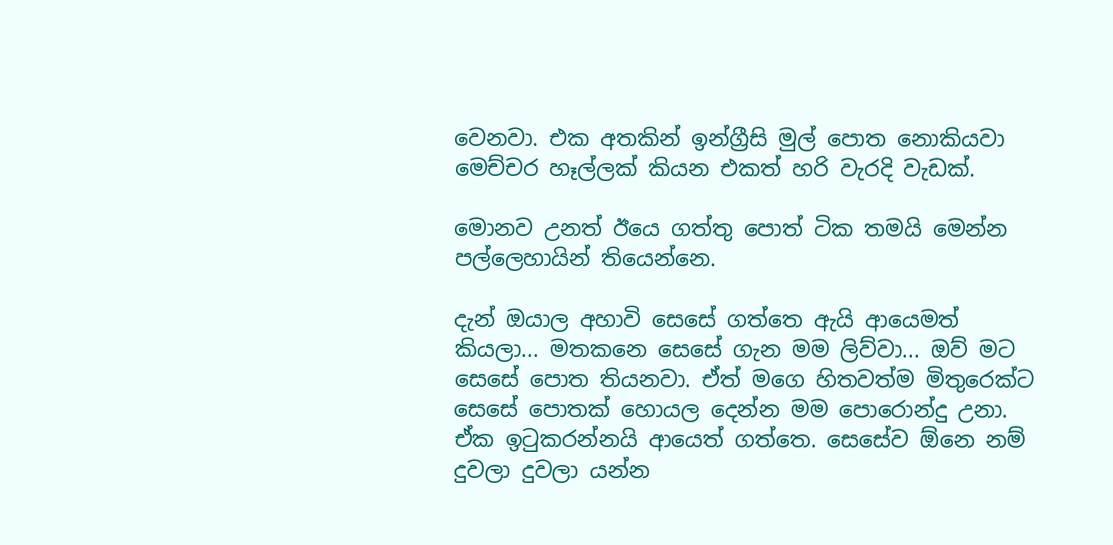වෙනවා. එක අතකින් ඉන්ග්‍රීසි මුල් පොත නොකියවා මෙච්චර හෑල්ලක් කියන එකත් හරි වැරදි වැඩක්.

මොනව උනත් ඊයෙ ගත්තු පොත් ටික තමයි මෙන්න පල්ලෙහායින් තියෙන්නෙ.

දැන් ඔයාල අහාවි සෙසේ ගත්තෙ ඇයි ආයෙමත් කියලා... මතකනෙ සෙසේ ගැන මම ලිව්වා... ඔව් මට සෙසේ පොත තියනවා. ඒත් මගෙ හිතවත්ම මිතුරෙක්ට සෙසේ පොතක් හොයල දෙන්න මම පොරොන්දු උනා. ඒක ඉ‍ටුකරන්නයි ආයෙත් ගත්තෙ. සෙසේව ඕනෙ නම් දුවලා දුවලා යන්න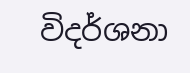විදර්ශනා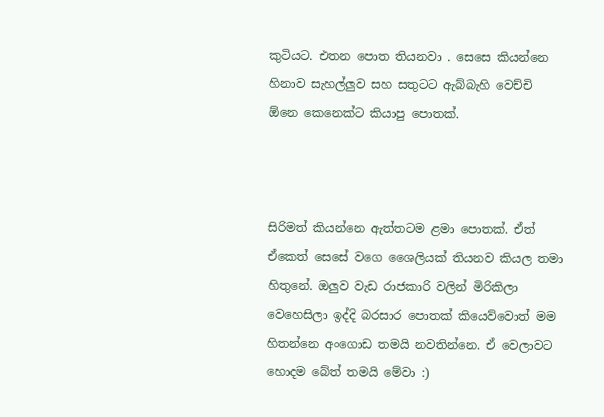කුටියට. එතන පොත තියනවා . සෙසෙ කියන්නෙ හිනාව සැහල්ලුව සහ සතුටට ඇබ්බැහි වෙච්චි ඕනෙ කෙනෙක්ට කියාපු පොතක්.



සිරිමත් කියන්නෙ ඇත්තටම ළමා පොතක්. ඒත් ඒකෙත් සෙසේ වගෙ ශෛලියක් තියනව කියල තමා හිතුනේ. ඔලුව වැඩ රාජකාරි වලින් මිරිකිලා වෙහෙසිලා ඉද්දි බරසාර පොතක් කියෙව්වොත් මම හිතන්නෙ අංගොඩ තමයි නවතින්නෙ. ඒ වෙලාවට හොදම බේත් තමයි මේවා :)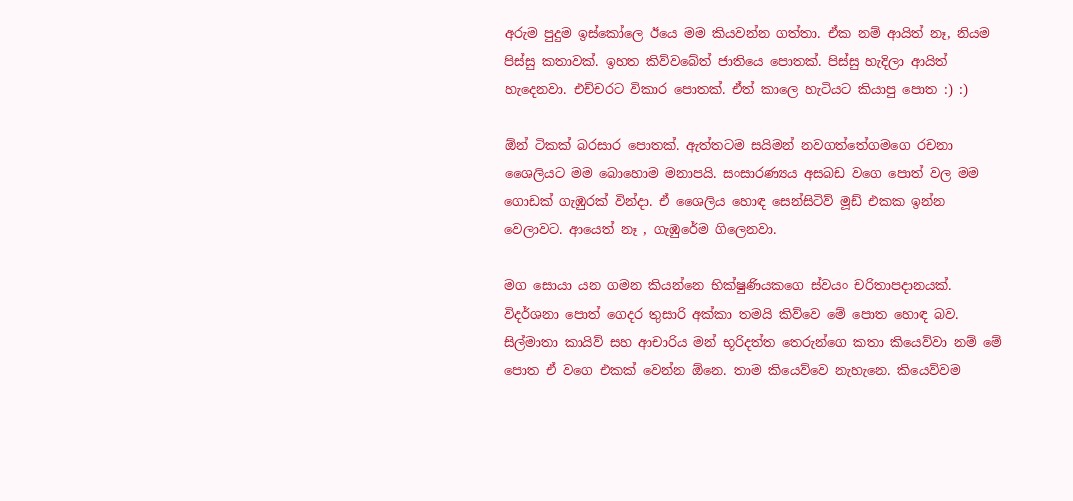අරුම පුදුම ඉස්කෝලෙ ඊයෙ මම කියවන්න ගත්තා. ඒක නම් ආයිත් නෑ, නියම පිස්සු කතාවක්. ඉහත කිව්වබේත් ජාතියෙ පොතක්. පිස්සු හැදිලා ආයිත් හැදෙනවා. එච්චරට විකාර පොතක්. ඒත් කාලෙ හැටියට කියාපු පොත :) :)

ඕන් ටිකක් බරසාර පොතක්. ඇත්තටම සයිමන් නවගත්තේගමගෙ රචනා ශෛලියට මම බොහොම මනාපයි. සංසාරණ්‍යය අසබඩ වගෙ පොත් වල මම ගොඩක් ගැඹුරක් වින්දා. ඒ ශෛලිය හොඳ සෙන්සිටිව් මූඩ් එකක ඉන්න වෙලාවට. ආයෙත් නෑ , ගැඹුරේම ගිලෙනවා.

මග සොයා යන ගමන කියන්නෙ භික්ෂුණියකගෙ ස්වයං චරිතාපදානයක්. විදර්ශනා පොත් ගෙදර තුසාරි අක්කා තමයි කිව්වෙ මේ පොත හොඳ බව. සිල්මාතා කායිව් සහ ආචාරිය මන් භූරිදත්ත තෙරුන්ගෙ කතා කියෙව්වා නම් මේ පොත ඒ වගෙ එකක් වෙන්න ඕනෙ. තාම කියෙව්වෙ නැහැනෙ. කියෙව්වම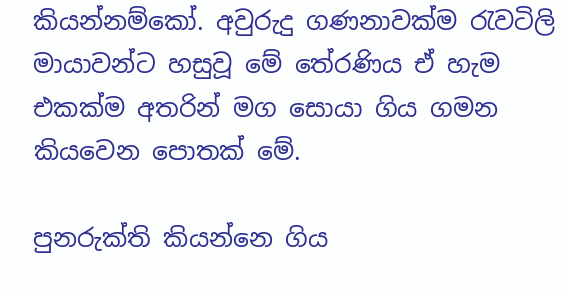කියන්නම්කෝ. අවුරුදු ගණනාවක්ම රැවටිලි මායාවන්ට හසුවූ මේ තේරණිය ඒ හැම එකක්ම අතරින් මග සොයා ගිය ගමන කියවෙන පොතක් මේ.

පුනරුක්ති කියන්නෙ ගිය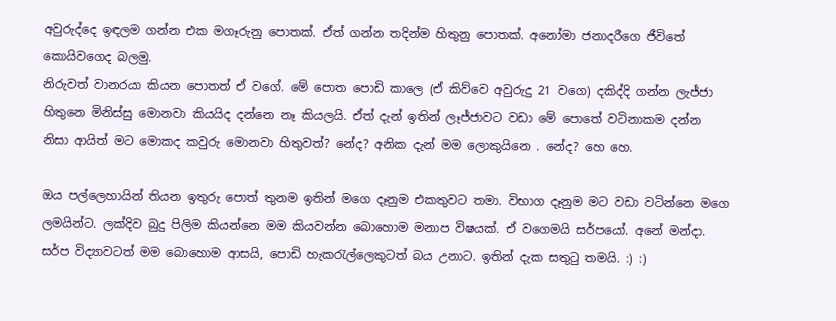අවුරුද්දෙ ඉඳලම ගන්න එක මගෑරුනු පොතක්. ඒත් ගන්න තදින්ම හිතුනු පොතක්. අනෝමා ජනාදරීගෙ ජීවිතේ කොයිවගෙද බලමු.
නිරුවත් වානරයා කියන පොතත් ඒ වගේ. මේ පොත පොඩි කාලෙ (ඒ කිව්වෙ අවුරුදු 21 වගෙ) දකිද්දි ගන්න ලැජ්ජා හිතුනෙ මිනිස්සු මොනවා කියයිද දන්නෙ නෑ කියලයි. ඒත් දැන් ඉතින් ලෑජ්ජාවට වඩා මේ පොතේ වටිනාකම දන්න නිසා ආයිත් මට මොකද කවුරු මොනවා හිතුවත්? නේද? අනික දැන් මම ලොකුයිනෙ . නේද? හෙ හෙ.

ඔය පල්ලෙහායින් තියන ඉතුරු පොත් තුනම ඉතින් මගෙ දෑනුම එකතුවට තමා. විභාග දෑනුම මට වඩා වටින්නෙ මගෙ ලමයින්ට. ලක්දිව බුදු පිලිම කියන්නෙ මම කියවන්න බොහොම මනාප විෂයක්. ඒ වගෙමයි සර්පයෝ. අනේ මන්දා. සර්ප විද්‍යාවටත් මම බොහොම ආසයි, පොඩි හැකරැල්ලෙකුටත් බය උනාට. ඉතින් දැක සතුටු තමයි. :) :)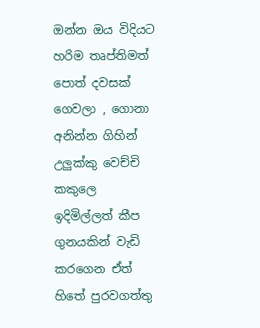ඔන්න ඔය විදියට හරිම තෘප්තිමත් පොත් දවසක් ගෙවලා , ගොනා අනින්න ගිහින් උලුක්කු වෙච්චි කකුලෙ ඉදිමිල්ලත් කීප ගුනයකින් වැඩි කරගෙන ඒත් හිතේ පුරවගත්තු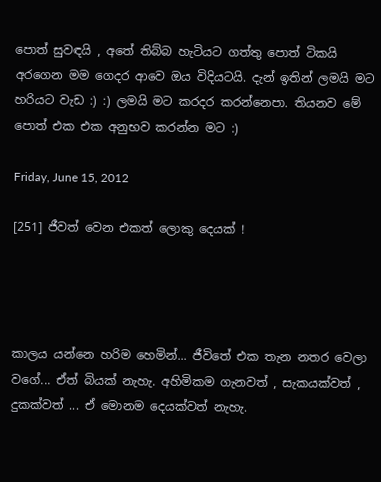පොත් සුවඳයි , අතේ තිබ්බ හැටියට ගත්තු පොත් ටිකයි අරගෙන මම ගෙදර ආවෙ ඔය විදියටයි. දැන් ඉතින් ලමයි මට හරියට වැඩ :) :) ලමයි මට කරදර කරන්නෙපා. තියනව මේ පොත් එක එක අනුභව කරන්න මට :)

Friday, June 15, 2012

[251] ජීවත් වෙන එකත් ලොකු දෙයක් !




කාලය යන්නෙ හරිම හෙමින්... ජීවිතේ එක තැන නතර වෙලා වගේ... ඒත් බියක් නැහැ. අහිමිකම ගැනවත් , සැකයක්වත් , දුකක්වත් ... ඒ මොනම දෙයක්වත් නැහැ.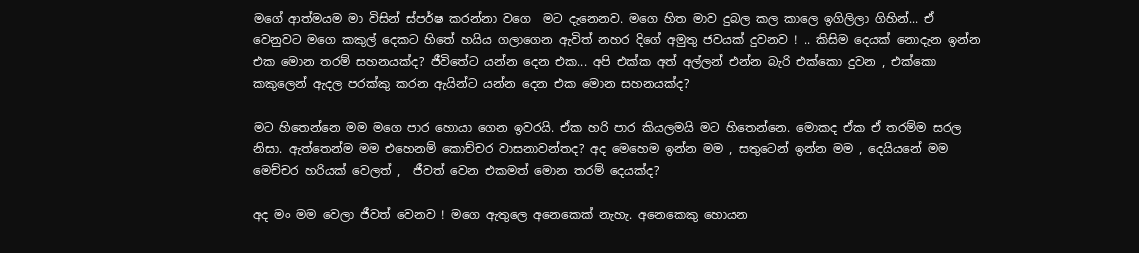මගේ ආත්මයම මා විසින් ස්පර්ෂ කරන්නා වගෙ  මට දැනෙනව. මගෙ හිත මාව දුබල කල කාලෙ ඉගිලිලා ගිහින්... ඒ වෙනුවට මගෙ කකුල් දෙකට හිතේ හයිය ගලාගෙන ඇවිත් නහර දිගේ අමුතු ජවයක් දුවනව ! .. කිසිම දෙයක් නොදැන ඉන්න එක මොන තරම් සහනයක්ද? ජීවිතේට යන්න දෙන එක... අපි එක්ක අත් අල්ලන් එන්න බැරි එක්කො දුවන , එක්කො කකුලෙන් ඇදල පරක්කු කරන ඇයින්ට යන්න දෙන එක මොන සහනයක්ද?

මට හිතෙන්නෙ මම මගෙ පාර හොයා ගෙන ඉවරයි. ඒක හරි පාර කියලමයි මට හිතෙන්නෙ. මොකද ඒක ඒ තරම්ම සරල නිසා. ඇත්තෙන්ම මම එහෙනම් කොච්චර වාසනාවන්තද? අද මෙහෙම ඉන්න මම , සතුටෙන් ඉන්න මම , දෙයියනේ මම මෙච්චර හරියක් වෙලත් ,  ජීවත් වෙන එකමත් මොන තරම් දෙයක්ද?

අද මං මම වෙලා ජීවත් වෙනව ! මගෙ ඇතුලෙ අනෙකෙක් නැහැ. අනෙකෙකු හොයන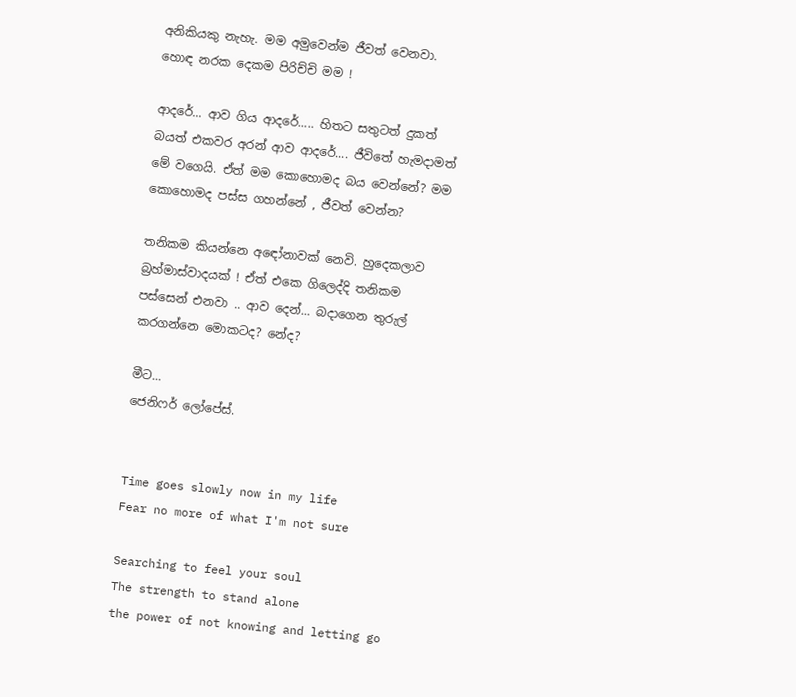අනිකියකු නැහැ. මම අමුවෙන්ම ජීවත් වෙනවා. හොඳ නරක දෙකම පිරිච්චි මම !

ආදරේ... ආව ගිය ආදරේ..... හිතට සතුටත් දුකත් බයත් එකවර අරන් ආව ආදරේ.... ජීවිතේ හැමදාමත් මේ වගෙයි. ඒත් මම කොහොමද බය වෙන්නේ? මම කොහොමද පස්ස ගහන්නේ , ජීවත් වෙන්න?

තනිකම කියන්නෙ අඳෝනාවක් නෙවි. හුදෙකලාව බ්‍රහ්මාස්වාදයක් ! ඒත් එකෙ ගිලෙද්දි තනිකම පස්සෙන් එනවා .. ආව දෙන්... බදාගෙන තුරුල් කරගන්නෙ මොකටද? නේද?

මීට...
ජෙනිෆර් ලෝපේස්.


Time goes slowly now in my life
Fear no more of what I'm not sure

Searching to feel your soul
The strength to stand alone
the power of not knowing and letting go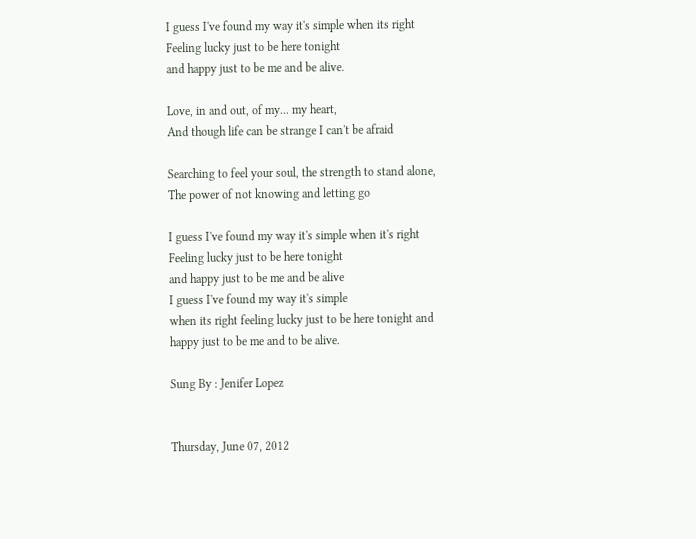I guess I've found my way it's simple when its right
Feeling lucky just to be here tonight
and happy just to be me and be alive.

Love, in and out, of my... my heart,
And though life can be strange I can't be afraid

Searching to feel your soul, the strength to stand alone,
The power of not knowing and letting go

I guess I've found my way it's simple when it's right
Feeling lucky just to be here tonight
and happy just to be me and be alive
I guess I've found my way it's simple
when its right feeling lucky just to be here tonight and
happy just to be me and to be alive.

Sung By : Jenifer Lopez


Thursday, June 07, 2012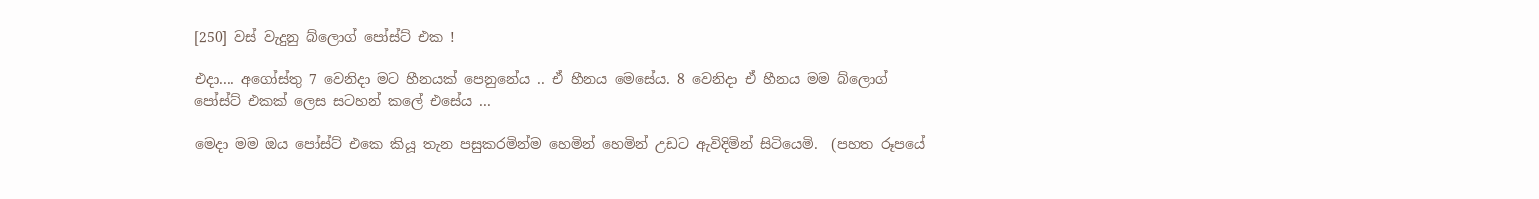[250] වස් වැදුනු බ්ලොග් පෝස්ට් එක !

එදා.... අගෝස්තු 7 වෙනිදා මට හීනයක් පෙනුනේය .. ඒ හීනය මෙසේය. 8 වෙනිදා ඒ හීනය මම බ්ලොග් පෝස්ට් එකක් ලෙස සටහන් කලේ එසේය ...

මෙදා මම ඔය පෝස්ට් එකෙ කියූ තැන පසුකරමින්ම හෙමින් හෙමින් උඩට ඇවිදිමින් සිටියෙමි.  (පහත රූපයේ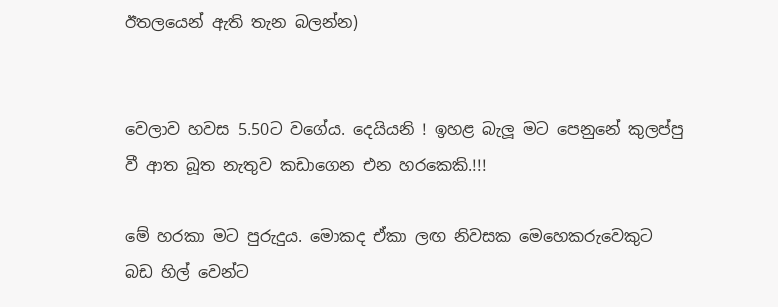ඊතලයෙන් ඇති තැන බලන්න)


වෙලාව හවස 5.50ට වගේය. දෙයියනි ! ඉහළ බැලූ මට පෙනුනේ කුලප්පු වී ආත බූත නැතුව කඩාගෙන එන හරකෙකි.!!!

මේ හරකා මට පුරුදුය. මොකද ඒකා ලඟ නිවසක මෙහෙකරුවෙකුට බඩ හිල් වෙන්ට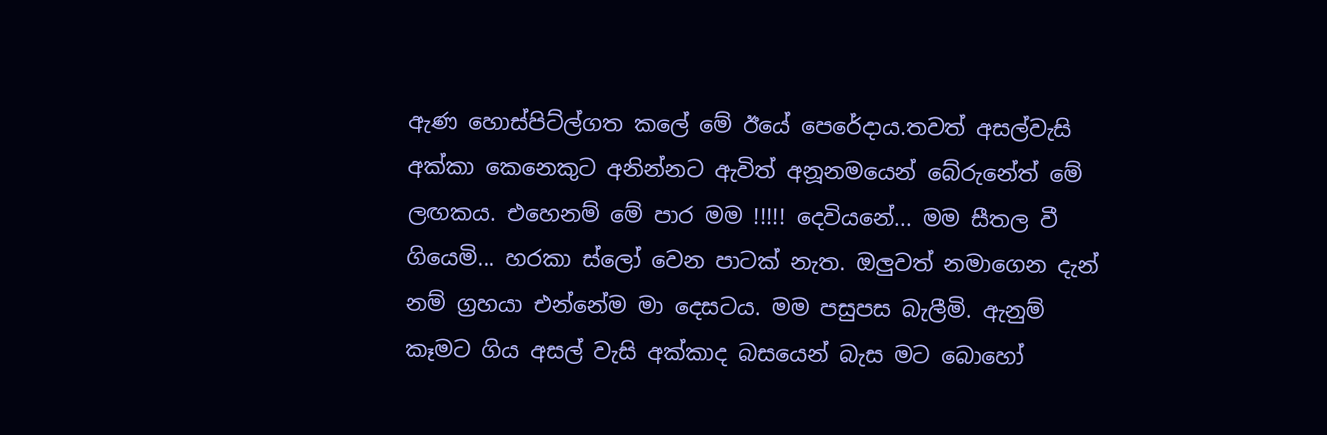ඇණ හොස්පිට්ල්ගත කලේ මේ ඊයේ පෙරේදාය.තවත් අසල්වැසි අක්කා කෙනෙකුට අනින්නට ඇවිත් අනූනමයෙන් බේරුනේත් මේ ලඟකය. එහෙනම් මේ පාර මම !!!!! දෙවියනේ... මම සීතල වී ගියෙමි... හරකා ස්ලෝ වෙන පාටක් නැත. ඔලුවත් නමාගෙන දැන් නම් ග්‍රහයා එන්නේම මා දෙසටය. මම පසුපස බැලීමි. ඇනුම් කෑමට ගිය අසල් වැසි අක්කාද බසයෙන් බැස මට බොහෝ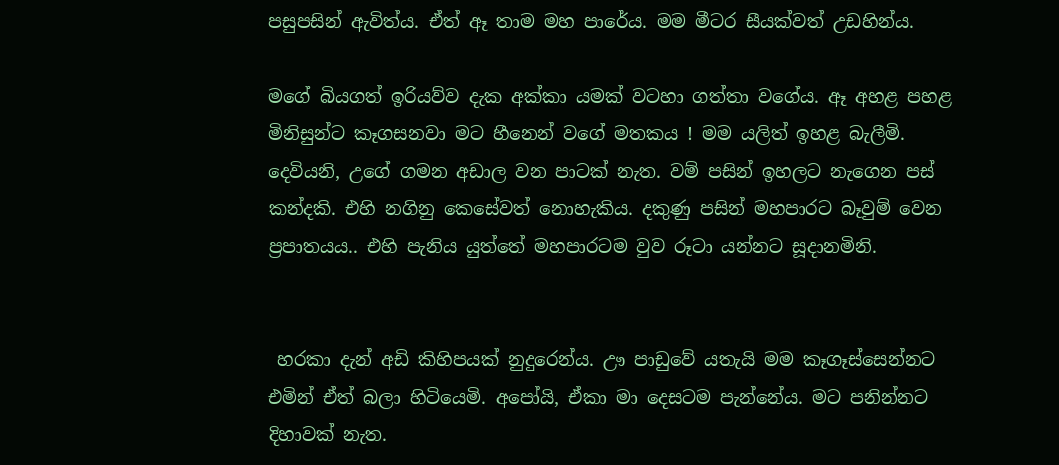පසුපසින් ඇවිත්ය. ඒත් ඈ තාම මහ පාරේය. මම මීටර සීයක්වත් උඩහින්ය.

මගේ බියගත් ඉරියව්ව දැක අක්කා යමක් වටහා ගත්තා වගේය. ඈ අහළ පහළ මිනිසුන්ට කෑගසනවා මට හීනෙන් වගේ මතකය ! මම යලිත් ඉහළ බැලීමි.  දෙවියනි, උගේ ගමන අඩාල වන පාටක් නැත. වම් පසින් ඉහලට නැගෙන පස් කන්දකි. එහි නගිනු කෙසේවත් නොහැකිය. දකුණු පසින් මහපාරට බෑවුම් වෙන ප්‍රපාතයය.. එහි පැනිය යුත්තේ මහපාරටම වුව රූටා යන්නට සූදානමිනි.


 හරකා දැන් අඩි කිහිපයක් නුදුරෙන්ය. ඌ පාඩුවේ යතැයි මම කෑගෑස්සෙන්නට එමින් ඒත් බලා හිටියෙමි. අපෝයි, ඒකා මා දෙසටම පැන්නේය. මට පනින්නට දිහාවක් නැත.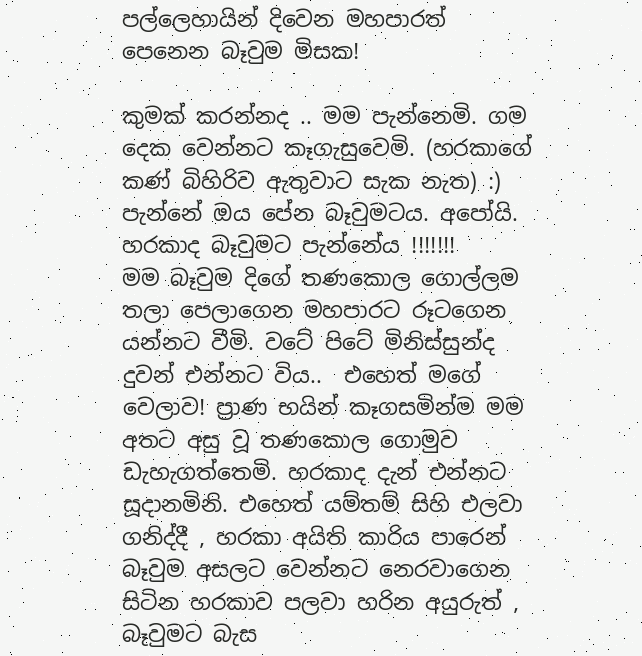පල්ලෙහායින් දිවෙන මහපාරත් පෙනෙන බෑවුම මිසක!

කුමක් කරන්නද .. මම පැන්නෙමි. ගම දෙක වෙන්නට කෑගැසුවෙමි. (හරකාගේ කණ් බිහිරිව ඇතුවාට සැක නැත) :) පැන්නේ ඔය පේන බෑවුමටය. අපෝයි. හරකාද බෑවුමට පැන්නේය !!!!!!!
මම බෑවුම දිගේ තණකොල ගොල්ලම තලා පෙලාගෙන මහපාරට රූටගෙන යන්නට වීමි. වටේ පිටේ මිනිස්සුන්ද දුවන් එන්නට විය..  එහෙත් මගේ වෙලාව! ප්‍රාණ භයින් කෑගසමින්ම මම අතට අසු වූ තණකොල ගොමුව ඩැහැගත්තෙමි. හරකාද දැන් එන්නට සූදානමිනි. එහෙත් යම්තම් සිහි එලවා ගනිද්දී , හරකා අයිති කාරිය පාරෙන් බෑවුම අසලට වෙන්නට නෙරවාගෙන සිටින හරකාව පලවා හරින අයුරුත් , බෑවුමට බැස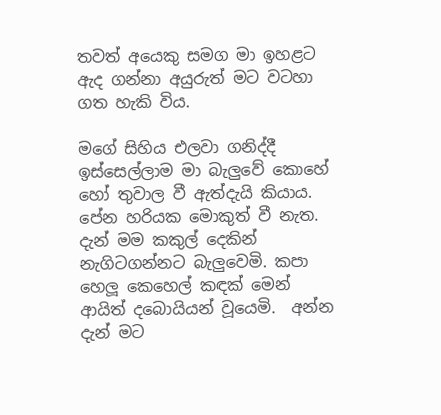තවත් අයෙකු සමග මා ඉහළට ඇද ගන්නා අයුරුත් මට වටහා ගත හැකි විය.

මගේ සිහිය එලවා ගනිද්දී ඉස්සෙල්ලාම මා බැලුවේ කොහේ හෝ තුවාල වී ඇත්දැයි කියාය. පේන හරියක මොකුත් වී නැත. දැන් මම කකුල් දෙකින් නැගිටගන්නට බැලුවෙමි. කපා හෙලූ කෙහෙල් කඳක් මෙන් ආයිත් දබොයියන් වූයෙමි.  අන්න දැන් මට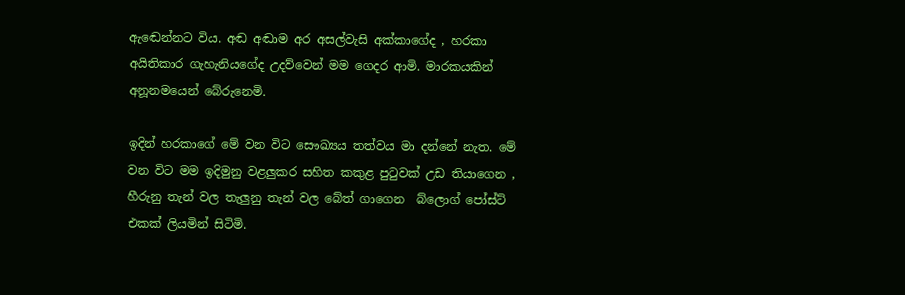ඇඬෙන්නට විය. අඬ අඬාම අර අසල්වැසි අක්කාගේද , හරකා අයිතිකාර ගැහැනියගේද උදව්වෙන් මම ගෙදර ආමි. මාරකයකින් අනූනමයෙන් බේරුනෙමි.

ඉදින් හරකාගේ මේ වන විට සෞඛ්‍යය තත්වය මා දන්නේ නැත. මේ වන විට මම ඉදිමුනු වළලුකර සහිත කකුළ පුටුවක් උඩ තියාගෙන , හීරුනු තැන් වල තැලුනු තැන් වල බේත් ගාගෙන  බ්ලොග් පෝස්ට් එකක් ලියමින් සිටිමි.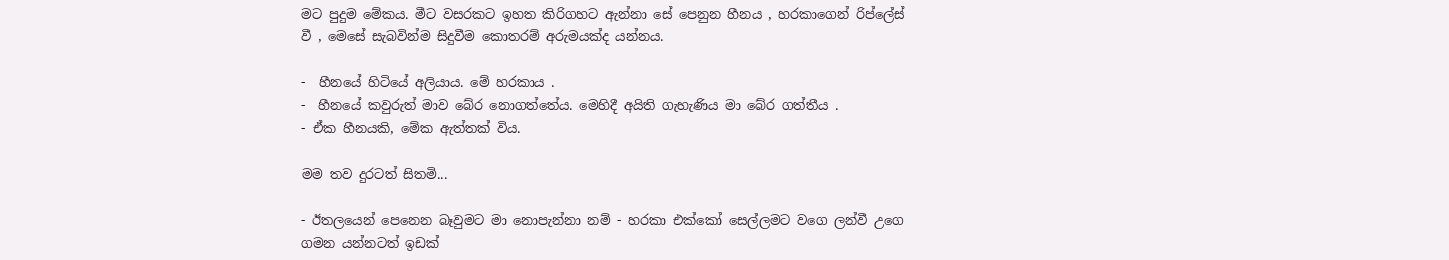මට පුදුම මේකය. මීට වසරකට ඉහත කිරිගහට ඇන්නා සේ පෙනුන හීනය , හරකාගෙන් රිප්ලේස් වී , මෙසේ සැබවින්ම සිදුවීම කොතරම් අරුමයක්ද යන්නය.

-  හීනයේ හිටියේ අලියාය. මේ හරකාය .
-  හීනයේ කවුරුත් මාව බේර නොගත්තේය. මෙහිදී අයිති ගැහැණිය මා බේර ගත්තීය .
- ඒක හීනයකි, මේක ඇත්තක් විය.

මම තව දුරටත් සිතමි...

- ඊතලයෙන් පෙනෙන බෑවුමට මා නොපැන්නා නම් - හරකා එක්කෝ සෙල්ලමට වගෙ ලන්වී උගෙ ගමන යන්නටත් ඉඩක්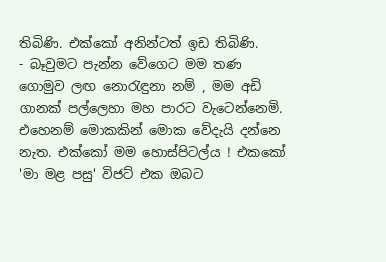තිබිණි. එක්කෝ අනින්ටත් ඉඩ තිබිණි.
- බෑවුමට පැන්න වේගෙට මම තණ ගොමුව ලඟ නොරැඳුනා නම් , මම අඩි ගානක් පල්ලෙහා මහ පාරට වැටෙන්නෙමි. එහෙනම් මොකකින් මොක වේදැයි දන්නෙ නැත. එක්කෝ මම හොස්පිටල්ය ! එකකෝ 'මා මළ පසු' විජට් එක ඔබට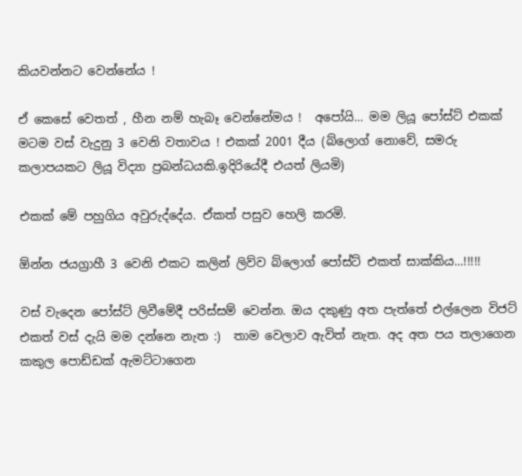කියවන්නට වෙන්නේය !

ඒ කෙසේ වෙතත් , හීන නම් හැබෑ වෙන්නේමය !  අපෝයි... මම ලියූ පෝස්ට් එකක් මටම වස් වැදුනු 3 වෙනි වතාවය ! එකක් 2001 දීය (බ්ලොග් නොවේ, සමරු කලාපයකට ලියූ විද්‍යා ප්‍රබන්ධයකි.ඉදිරියේදී එයත් ලියමි)

එකක් මේ පහුගිය අවුරුද්දේය. ඒකත් පසුව හෙලි කරමි.

ඕන්න ජයග්‍රාහී 3 වෙනි එකට කලින් ලිව්ව බ්ලොග් පෝස්ට් එකත් සාක්කිය...!!!!!

වස් වැදෙන පෝස්ට් ලිවීමේදී පරිස්සම් වෙන්න. ඔය දකුණු අත පැත්තේ එල්ලෙන විජට් එකත් වස් දැයි මම දන්නෙ නැත :)  තාම වෙලාව ඇවිත් නැත. අද අත පය තලාගෙන කකුල පොඩ්ඩක් ඇමට්ටාගෙන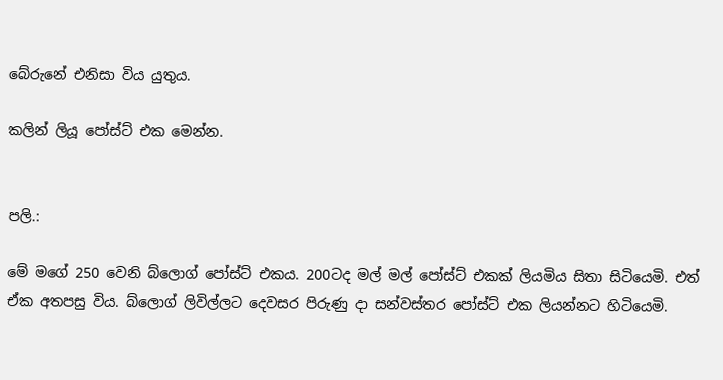බේරුනේ එනිසා විය යුතුය.

කලින් ලියූ පෝස්ට් එක මෙන්න.


පලි.:

මේ මගේ 250 වෙනි බ්ලොග් පෝස්ට් එකය. 200ටද මල් මල් පෝස්ට් එකක් ලියමිය සිතා සිටියෙමි. එත් ඒක අතපසු විය. බ්ලොග් ලිවිල්ලට දෙවසර පිරුණු දා සන්වස්තර පෝස්ට් එක ලියන්නට හිටියෙමි.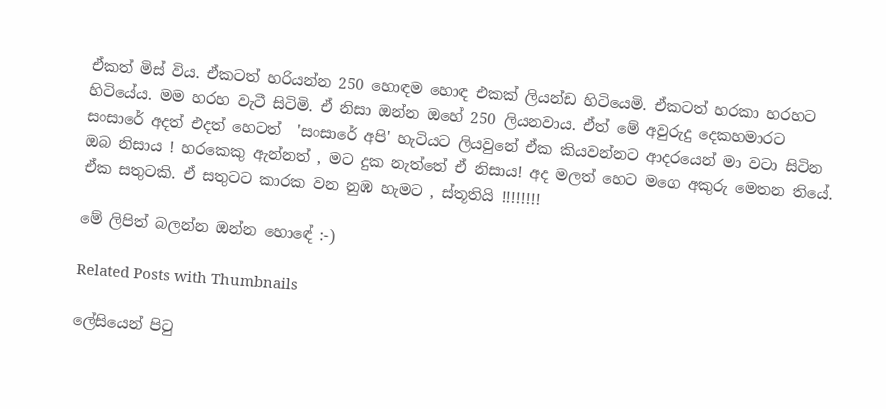ඒකත් මිස් විය. ඒකටත් හරියන්න 250 හොඳම හොඳ එකක් ලියන්ඩ හිටියෙමි. ඒකටත් හරකා හරහට හිටියේය. මම හරහ වැටී සිටිමි. ඒ නිසා ඔන්න ඔහේ 250 ලියනවාය. ඒත් මේ අවුරුදු දෙකහමාරට සංසාරේ අදත් එදත් හෙටත්  'සංසාරේ අපි' හැටියට ලියවුනේ ඒක කියවන්නට ආදරයෙන් මා වටා සිටින ඔබ නිසාය ! හරකෙකු ඇන්නත් , මට දුක නැත්තේ ඒ නිසාය! අද මලත් හෙට මගෙ අකුරු මෙතන තියේ. ඒක සතුටකි. ඒ සතුටට කාරක වන නුඹ හැමට , ස්තූතියි !!!!!!!!

මේ ලිපිත් බලන්න ඔන්න හොඳේ :-)

Related Posts with Thumbnails

ලේසියෙන් පිටු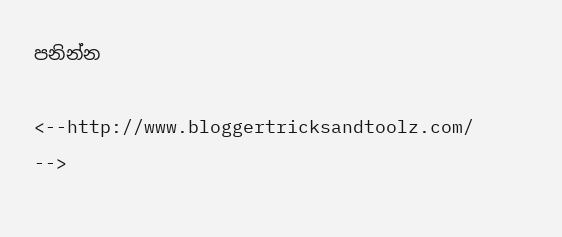පනින්න

<--http://www.bloggertricksandtoolz.com/ -->